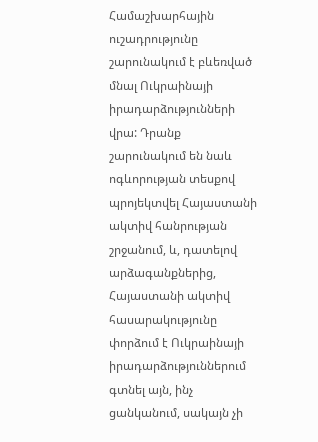Համաշխարհային ուշադրությունը շարունակում է բևեռված մնալ Ուկրաինայի իրադարձությունների վրա: Դրանք շարունակում են նաև ոգևորության տեսքով պրոյեկտվել Հայաստանի ակտիվ հանրության շրջանում, և, դատելով արձագանքներից, Հայաստանի ակտիվ հասարակությունը փորձում է Ուկրաինայի իրադարձություններում գտնել այն, ինչ ցանկանում, սակայն չի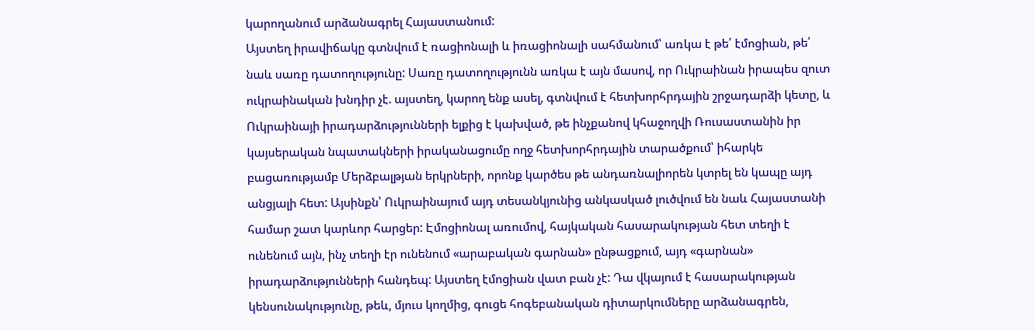կարողանում արձանագրել Հայաստանում:
Այստեղ իրավիճակը գտնվում է ռացիոնալի և իռացիոնալի սահմանում՝ առկա է թե՛ էմոցիան, թե՛ նաև սառը դատողությունը: Սառը դատողությունն առկա է այն մասով, որ Ուկրաինան իրապես զուտ ուկրաինական խնդիր չէ. այստեղ, կարող ենք ասել, գտնվում է հետխորհրդային շրջադարձի կետը, և Ուկրաինայի իրադարձությունների ելքից է կախված, թե ինչքանով կհաջողվի Ռուսաստանին իր կայսերական նպատակների իրականացումը ողջ հետխորհրդային տարածքում՝ իհարկե բացառությամբ Մերձբալթյան երկրների, որոնք կարծես թե անդառնալիորեն կտրել են կապը այդ անցյալի հետ: Այսինքն՝ Ուկրաինայում այդ տեսանկյունից անկասկած լուծվում են նաև Հայաստանի համար շատ կարևոր հարցեր: Էմոցիոնալ առումով, հայկական հասարակության հետ տեղի է ունենում այն, ինչ տեղի էր ունենում «արաբական գարնան» ընթացքում, այդ «գարնան» իրադարձությունների հանդեպ: Այստեղ էմոցիան վատ բան չէ: Դա վկայում է հասարակության կենսունակությունը, թեև, մյուս կողմից, գուցե հոգեբանական դիտարկումները արձանագրեն,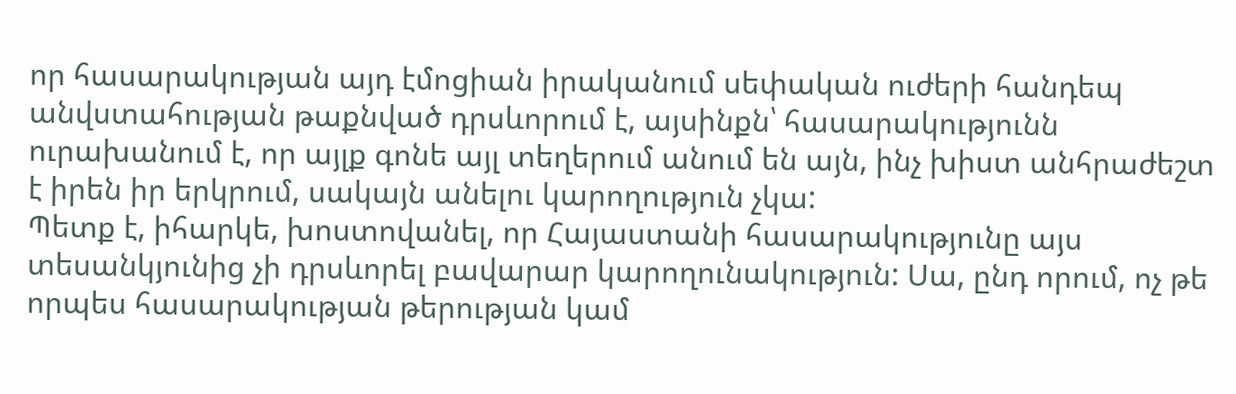որ հասարակության այդ էմոցիան իրականում սեփական ուժերի հանդեպ անվստահության թաքնված դրսևորում է, այսինքն՝ հասարակությունն ուրախանում է, որ այլք գոնե այլ տեղերում անում են այն, ինչ խիստ անհրաժեշտ է իրեն իր երկրում, սակայն անելու կարողություն չկա:
Պետք է, իհարկե, խոստովանել, որ Հայաստանի հասարակությունը այս տեսանկյունից չի դրսևորել բավարար կարողունակություն: Սա, ընդ որում, ոչ թե որպես հասարակության թերության կամ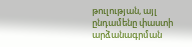թուլության, այլ ընդամենը փաստի արձանագրման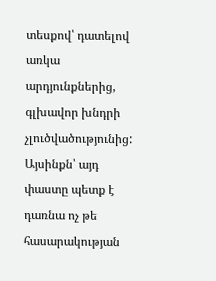տեսքով՝ դատելով առկա արդյունքներից, գլխավոր խնդրի չլուծվածությունից: Այսինքն՝ այդ փաստը պետք է դառնա ոչ թե հասարակության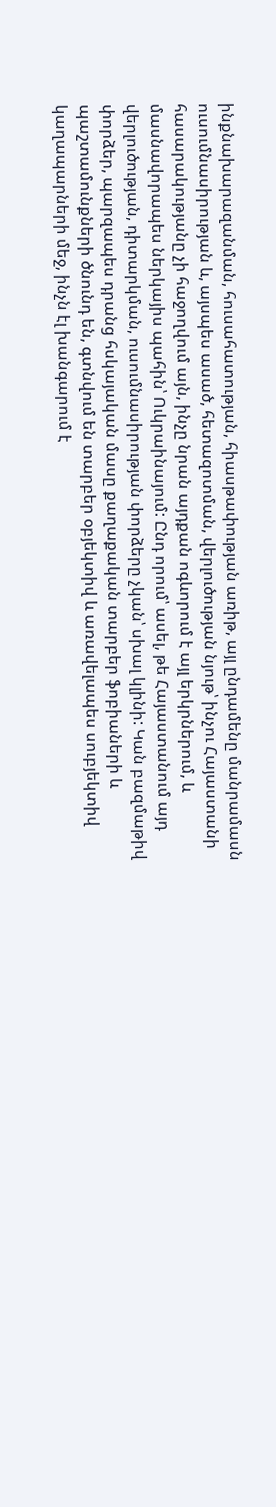ինքնախարազանման, հուսահատության, հիասթափության առիթ, այլ ընդամենը մանրամասն ուսումնասիրության և, այսպես ասած, հետազոտման, վերլուծության նյութ՝ ինչու Հայաստանի հասարակությանը չի հաջողվում այն, ինչը նրան այդքան ոգևորում է այլ երկրներում, և մասնավորապես ներկայիս պահին՝ Ուկրաինայում: Ընդ որում՝ ասել, թե Հայաստանում այդ վերլուծության, դիտարկման, ուսումնասիրության փորձերը չկան՝ սխալ կլինի: Կան բազմաթիվ փորձեր, պարզապես դրանց հսկայական մասը քաղաքական տարբեր ֆոբիաների և պաշտամունքների ծնունդ են, գտնվում են տարբեր օբյեկտիվ և առավելապես սուբյեկտիվ կաղապարների մեջ, ինչն էլ խանգարում է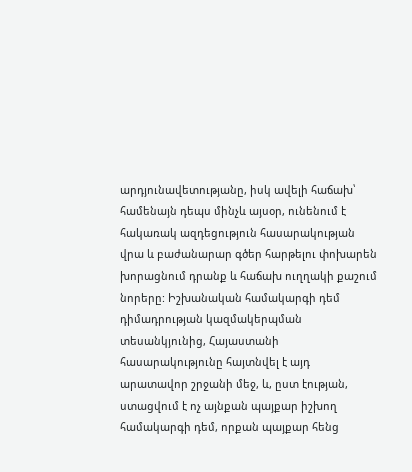արդյունավետությանը, իսկ ավելի հաճախ՝ համենայն դեպս մինչև այսօր, ունենում է հակառակ ազդեցություն հասարակության վրա և բաժանարար գծեր հարթելու փոխարեն խորացնում դրանք և հաճախ ուղղակի քաշում նորերը: Իշխանական համակարգի դեմ դիմադրության կազմակերպման տեսանկյունից, Հայաստանի հասարակությունը հայտնվել է այդ արատավոր շրջանի մեջ, և, ըստ էության, ստացվում է ոչ այնքան պայքար իշխող համակարգի դեմ, որքան պայքար հենց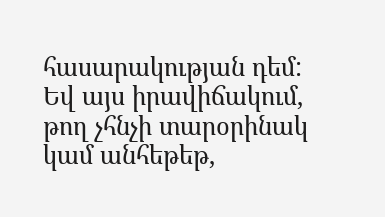հասարակության դեմ: Եվ այս իրավիճակում, թող չհնչի տարօրինակ կամ անհեթեթ,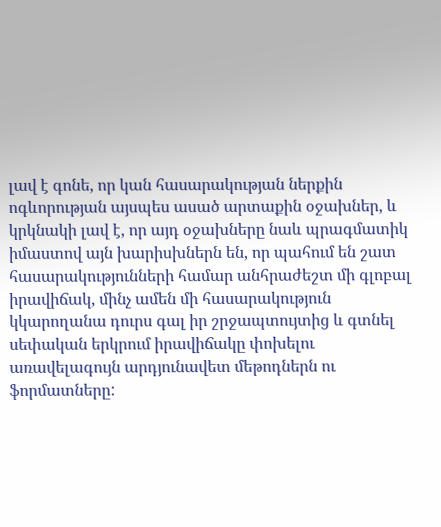լավ է գոնե, որ կան հասարակության ներքին ոգևորության այսպես ասած արտաքին օջախներ, և կրկնակի լավ է, որ այդ օջախները նաև պրագմատիկ իմաստով այն խարիսխներն են, որ պահում են շատ հասարակությունների համար անհրաժեշտ մի գլոբալ իրավիճակ, մինչ ամեն մի հասարակություն կկարողանա դուրս գալ իր շրջապտույտից և գտնել սեփական երկրում իրավիճակը փոխելու առավելագույն արդյունավետ մեթոդներն ու ֆորմատները: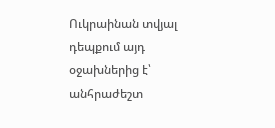Ուկրաինան տվյալ դեպքում այդ օջախներից է՝ անհրաժեշտ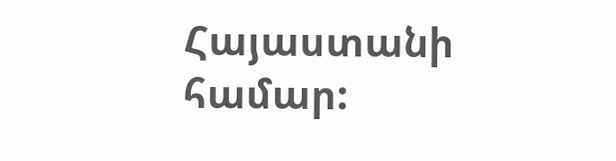Հայաստանի համար: